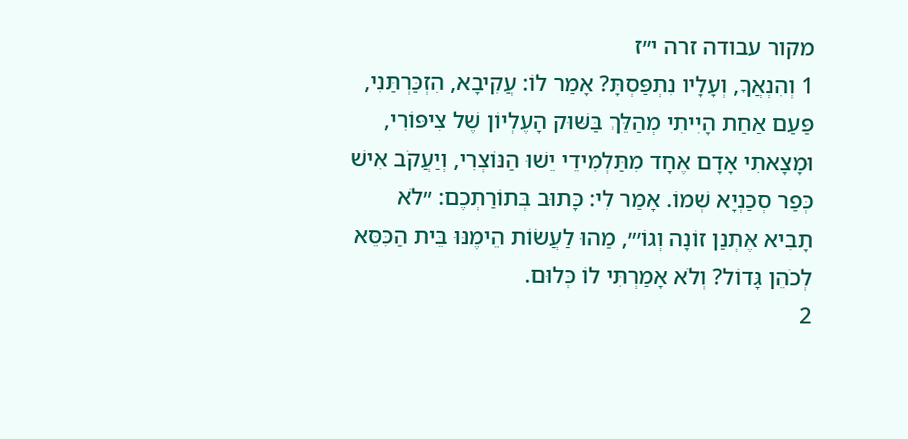מקור עבודה זרה י״ז
1 וְהִנְאֲךָ, וְעָלָיו נִתְפַּסְתָּ? אָמַר לוֹ: עֲקִיבָא, הִזְכַּרְתַּנִי, פַּעַם אַחַת הָיִיתִי מְהַלֵּךְ בַּשּׁוּק הָעֶלְיוֹן שֶׁל צִיפּוֹרִי, וּמָצָאתִי אָדָם אֶחָד מִתַּלְמִידֵי יֵשׁוּ הַנּוֹצְרִי, וְיַעֲקֹב אִישׁ כְּפַר סְכַנְיָא שְׁמוֹ. אָמַר לִי: כָּתוּב בְּתוֹרַתְכֶם: ״לֹא תָבִיא אֶתְנַן זוֹנָה וְגוֹ׳״, מַהוּ לַעֲשׂוֹת הֵימֶנּוּ בֵּית הַכִּסֵּא לְכֹהֵן גָּדוֹל? וְלֹא אָמַרְתִּי לוֹ כְּלוּם.
2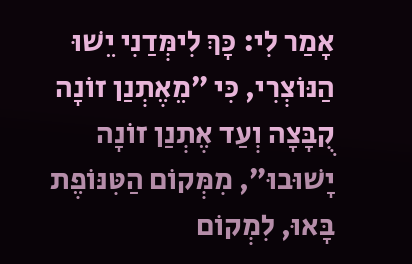אָמַר לִי: כָּךְ לִימְּדַנִי יֵשׁוּ הַנּוֹצְרִי, כִּי ״מֵאֶתְנַן זוֹנָה קֻבָּצָה וְעַד אֶתְנַן זוֹנָה יָשׁוּבוּ״, מִמְּקוֹם הַטִּנּוֹפֶת בָּאוּ, לִמְקוֹם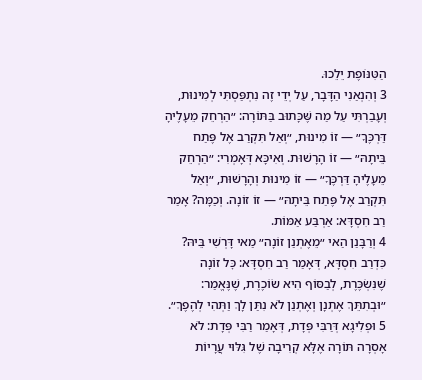הַטִּנּוֹפֶת יֵלֵכוּ.
3 וְהִנְאַנִי הַדָּבָר, עַל יְדֵי זֶה נִתְפַּסְתִּי לְמִינוּת, וְעָבַרְתִּי עַל מַה שֶּׁכָּתוּב בַּתּוֹרָה: ״הַרְחֵק מֵעָלֶיהָ דַּרְכֶּךָ״ — זוֹ מִינוּת, ״וְאַל תִּקְרַב אֶל פֶּתַח בֵּיתָהּ״ — זוֹ הָרָשׁוּת. וְאִיכָּא דְּאָמְרִי: ״הַרְחֵק מֵעָלֶיהָ דַּרְכֶּךָ״ — זוֹ מִינוּת וְהָרָשׁוּת, ״וְאַל תִּקְרַב אֶל פֶּתַח בֵּיתָהּ״ — זוֹ זוֹנָה. וְכַמָּה? אָמַר רַב חִסְדָּא: אַרְבַּע אַמּוֹת.
4 וְרַבָּנַן הַאי ״מֵאֶתְנַן זוֹנָה״ מַאי דָּרְשִׁי בֵּיהּ? כִּדְרַב חִסְדָּא, דְּאָמַר רַב חִסְדָּא: כׇּל זוֹנָה שֶׁנִּשְׂכֶּרֶת, לְבַסּוֹף הִיא שׂוֹכֶרֶת, שֶׁנֶּאֱמַר: ״וּבְתִתֵּךְ אֶתְנָן וְאֶתְנַן לֹא נִתַּן לָךְ וַתְּהִי לְהֶפֶךְ״.
5 וּפְלִיגָא דְּרַבִּי פְּדָת, דְּאָמַר רַבִּי פְּדָת: לֹא אָסְרָה תּוֹרָה אֶלָּא קְרִיבָה שֶׁל גִּלּוּי עֲרָיוֹת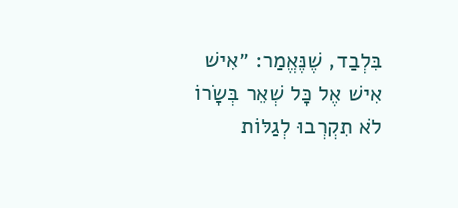בִּלְבַד, שֶׁנֶּאֱמַר: ״אִישׁ אִישׁ אֶל כׇּל שְׁאֵר בְּשָׂרוֹ לֹא תִקְרְבוּ לְגַלּוֹת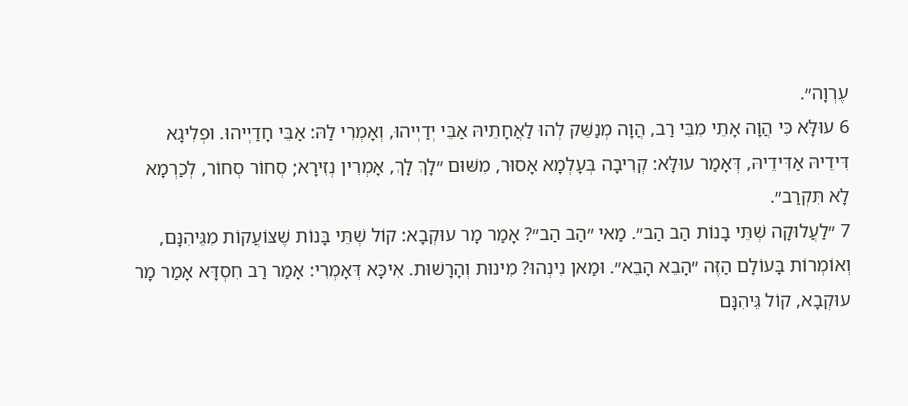עֶרְוָה״.
6 עוּלָּא כִּי הֲוָה אָתֵי מִבֵּי רַב, הֲוָה מְנַשֵּׁק לְהוּ לַאֲחָתֵיהּ אַבֵּי יְדַיְיהוּ, וְאָמְרִי לַהּ: אַבֵּי חָדַיְיהוּ. וּפְלִיגָא דִּידֵיהּ אַדִּידֵיהּ, דְּאָמַר עוּלָּא: קְרִיבָה בְּעָלְמָא אָסוּר, מִשּׁוּם ״לָךְ לָךְ, אָמְרִין נְזִירָא; סְחוֹר סְחוֹר, לְכַרְמָא לָא תִּקְרַב״.
7 ״לַעֲלוּקָה שְׁתֵּי בָנוֹת הַב הַב״. מַאי ״הַב הַב״? אָמַר מָר עוּקְבָא: קוֹל שְׁתֵּי בָּנוֹת שֶׁצּוֹעֲקוֹת מִגֵּיהִנָּם, וְאוֹמְרוֹת בָּעוֹלָם הַזֶּה ״הָבֵא הָבֵא״. וּמַאן נִינְהוּ? מִינוּת וְהָרָשׁוּת. אִיכָּא דְּאָמְרִי: אָמַר רַב חִסְדָּא אָמַר מָר עוּקְבָא, קוֹל גֵּיהִנָּם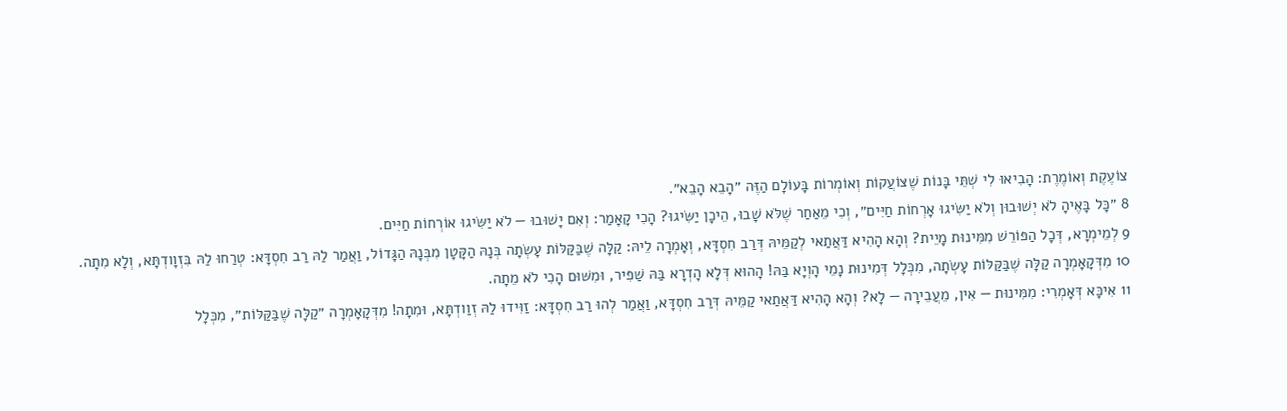צוֹעֶקֶת וְאוֹמֶרֶת: הָבִיאוּ לִי שְׁתֵּי בָּנוֹת שֶׁצּוֹעֲקוֹת וְאוֹמְרוֹת בָּעוֹלָם הַזֶּה ״הָבֵא הָבֵא״.
8 ״כׇּל בָּאֶיהָ לֹא יְשׁוּבוּן וְלֹא יַשִּׂיגוּ אׇרְחוֹת חַיִּים״, וְכִי מֵאַחַר שֶׁלֹּא שָׁבוּ, הֵיכָן יַשִּׂיגוּ? הָכִי קָאָמַר: וְאִם יָשׁוּבוּ — לֹא יַשִּׂיגוּ אוֹרְחוֹת חַיִּים.
9 לְמֵימְרָא, דְּכׇל הַפּוֹרֵשׁ מִמִּינוּת מָיֵית? וְהָא הָהִיא דַּאֲתַאי לְקַמֵּיהּ דְּרַב חִסְדָּא, וְאָמְרָה לֵיהּ: קַלָּה שֶׁבַּקַּלּוֹת עָשְׂתָה בְּנָהּ הַקָּטָן מִבְּנָהּ הַגָּדוֹל, וַאֲמַר לַהּ רַב חִסְדָּא: טְרַחוּ לַהּ בִּזְוָודְתָּא, וְלָא מִתָה.
10 מִדְּקָאָמְרָה קַלָּה שֶׁבַּקַּלּוֹת עָשְׂתָה, מִכְּלָל דְּמִינוּת נָמֵי הָוְיָא בַּהּ! הָהוּא דְּלָא הָדְרָא בַּהּ שַׁפִּיר, וּמִשּׁוּם הָכִי לֹא מֵתָה.
11 אִיכָּא דְּאָמְרִי: מִמִּינוּת — אִין, מֵעֲבֵירָה — לָא? וְהָא הָהִיא דַּאֲתַאי קַמֵּיהּ דְּרַב חִסְדָּא, וַאֲמַר לְהוּ רַב חִסְדָּא: זַוִּידוּ לַהּ זְוַודְתָּא, וּמִתָה! מִדְּקָאָמְרָה ״קַלָּה שֶׁבַּקַּלּוֹת״, מִכְּלָל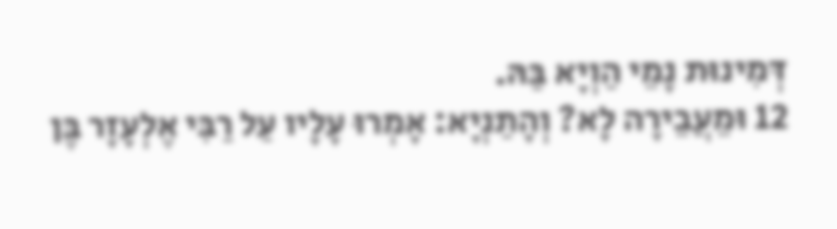דְּמִינוּת נָמֵי הַוְיָא בַּהּ.
12 וּמֵעֲבֵירָה לָא? וְהָתַנְיָא: אָמְרוּ עָלָיו עַל רַבִּי אֶלְעָזָר בֶּן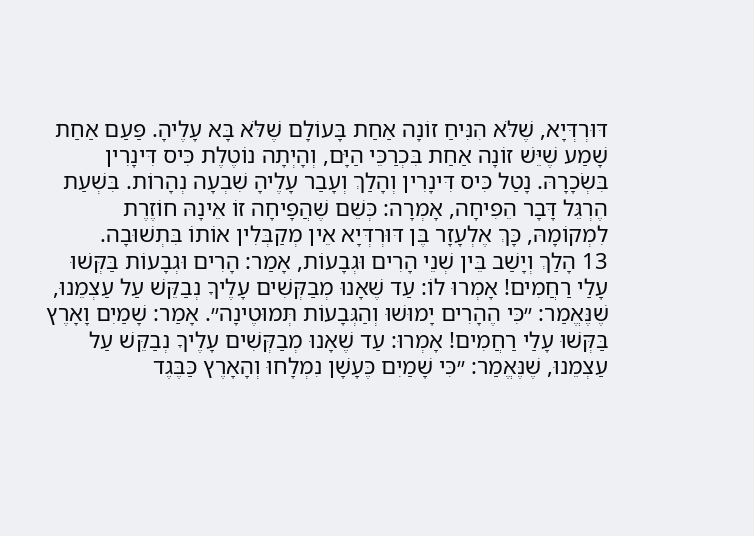דּוּרְדְּיָא, שֶׁלֹּא הִנִּיחַ זוֹנָה אַחַת בָּעוֹלָם שֶׁלֹּא בָּא עָלֶיהָ. פַּעַם אַחַת שָׁמַע שֶׁיֵּשׁ זוֹנָה אַחַת בִּכְרַכֵּי הַיָּם, וְהָיְתָה נוֹטֶלֶת כִּיס דִּינָרִין בִּשְׂכָרָהּ. נָטַל כִּיס דִּינָרִין וְהָלַךְ וְעָבַר עָלֶיהָ שִׁבְעָה נְהָרוֹת. בִּשְׁעַת הֶרְגֵּל דָּבָר הֵפִיחָה, אָמְרָה: כְּשֵׁם שֶׁהֲפָיחָה זוֹ אֵינָהּ חוֹזֶרֶת לִמְקוֹמָהּ, כָּךְ אֶלְעָזָר בֶּן דּוּרְדְּיָא אֵין מְקַבְּלִין אוֹתוֹ בִּתְשׁוּבָה.
13 הָלַךְ וְיָשַׁב בֵּין שְׁנֵי הָרִים וּגְבָעוֹת, אָמַר: הָרִים וּגְבָעוֹת בַּקְּשׁוּ עָלַי רַחֲמִים! אָמְרוּ לוֹ: עַד שֶׁאָנוּ מְבַקְּשִׁים עָלֶיךָ נְבַקֵּשׁ עַל עַצְמֵנוּ, שֶׁנֶּאֱמַר: ״כִּי הֶהָרִים יָמוּשׁוּ וְהַגְּבָעוֹת תְּמוּטֶינָה״. אָמַר: שָׁמַיִם וָאָרֶץ בַּקְּשׁוּ עָלַי רַחֲמִים! אָמְרוּ: עַד שֶׁאָנוּ מְבַקְּשִׁים עָלֶיךָ נְבַקֵּשׁ עַל עַצְמֵנוּ, שֶׁנֶּאֱמַר: ״כִּי שָׁמַיִם כֶּעָשָׁן נִמְלָחוּ וְהָאָרֶץ כַּבֶּגֶד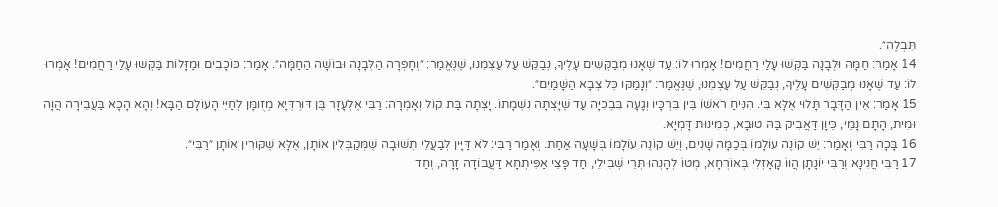תִּבְלֶה״.
14 אָמַר: חַמָּה וּלְבָנָה בַּקְּשׁוּ עָלַי רַחֲמִים! אָמְרוּ לוֹ: עַד שֶׁאָנוּ מְבַקְּשִׁים עָלֶיךָ, נְבַקֵּשׁ עַל עַצְמֵנוּ, שֶׁנֶּאֱמַר: ״וְחָפְרָה הַלְּבָנָה וּבוֹשָׁה הַחַמָּה״. אָמַר: כּוֹכָבִים וּמַזָּלוֹת בַּקְּשׁוּ עָלַי רַחֲמִים! אָמְרוּ לוֹ: עַד שֶׁאָנוּ מְבַקְּשִׁים עָלֶיךָ, נְבַקֵּשׁ עַל עַצְמֵנוּ, שֶׁנֶּאֱמַר: ״וְנָמַקּוּ כׇּל צְבָא הַשָּׁמַיִם״.
15 אָמַר: אֵין הַדָּבָר תָּלוּי אֶלָּא בִּי. הִנִּיחַ רֹאשׁוֹ בֵּין בִּרְכָּיו וְגָעָה בִּבְכִיָּה עַד שֶׁיָּצְתָה נִשְׁמָתוֹ. יָצְתָה בַּת קוֹל וְאָמְרָה: רַבִּי אֶלְעָזָר בֶּן דּוּרְדְּיָא מְזֻומָּן לְחַיֵּי הָעוֹלָם הַבָּא! וְהָא הָכָא בַּעֲבֵירָה הֲוָה וּמִית, הָתָם נָמֵי, כֵּיוָן דַּאֲבִיק בַּהּ טוּבָא, כְּמִינוּת דָּמְיָא.
16 בָּכָה רַבִּי וְאָמַר: יֵשׁ קוֹנֶה עוֹלָמוֹ בְּכַמָּה שָׁנִים, וְיֵשׁ קוֹנֶה עוֹלָמוֹ בְּשָׁעָה אַחַת. וְאָמַר רַבִּי: לֹא דַּיָּין לְבַעֲלֵי תְשׁוּבָה שֶׁמְּקַבְּלִין אוֹתָן, אֶלָּא שֶׁקּוֹרִין אוֹתָן ״רַבִּי״.
17 רַבִּי חֲנִינָא וְרַבִּי יוֹנָתָן הֲווֹ קָאָזְלִי בְּאוֹרְחָא, מְטוֹ לְהָנְהוּ תְּרֵי שְׁבִילֵי, חַד פָּצֵי אַפִּיתְחָא דַּעֲבוֹדָה זָרָה, וְחַד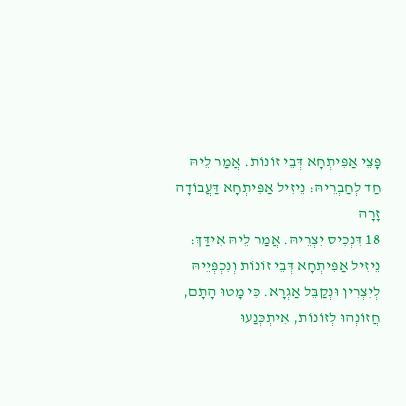פָּצֵי אַפִּיתְחָא דְּבֵי זוֹנוֹת. אֲמַר לֵיהּ חַד לְחַבְרֵיהּ: נֵיזִיל אַפִּיתְחָא דַּעֲבוֹדָה זָרָה
18 דִּנְכִיס יִצְרֵיהּ. אֲמַר לֵיהּ אִידַּךְ: נֵיזִיל אַפִּיתְחָא דְּבֵי זוֹנוֹת וְנִכְפְּיֵיהּ לְיִצְרִין וּנְקַבֵּל אַגְרָא. כִּי מָטוּ הָתָם, חֲזוֹנְהוּ לְזוֹנוֹת, אִיתְכְּנַעוּ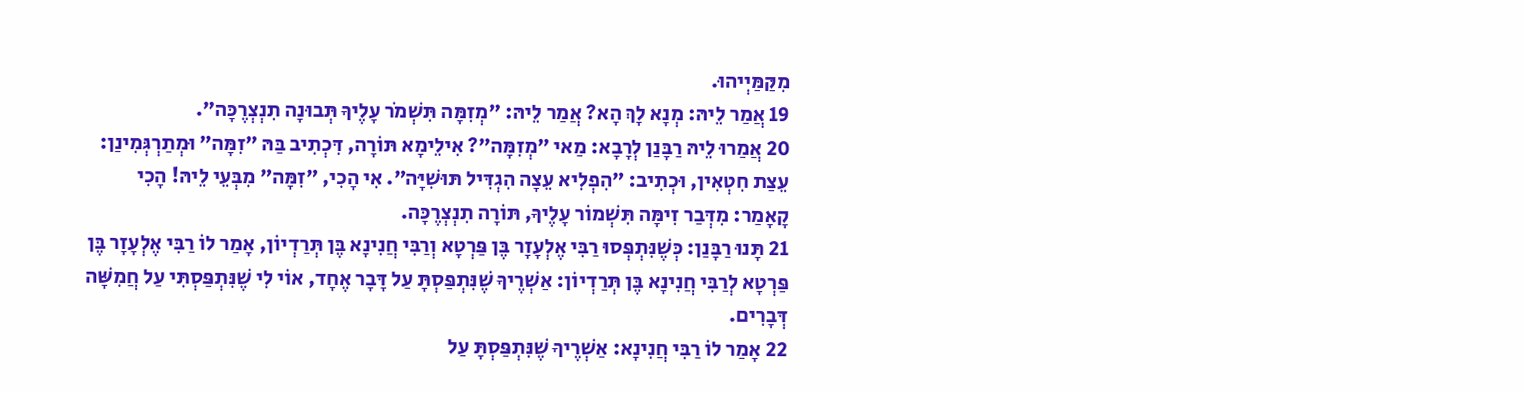מִקַּמַּיְיהוּ.
19 אֲמַר לֵיהּ: מְנָא לָךְ הָא? אֲמַר לֵיהּ: ״מְזִמָּה תִּשְׁמֹר עָלֶיךָ תְּבוּנָה תִנְצְרֶכָּה״.
20 אֲמַרוּ לֵיהּ רַבָּנַן לְרָבָא: מַאי ״מְזִמָּה״? אִילֵימָא תּוֹרָה, דִּכְתִיב בַּהּ ״זִמָּה״ וּמְתַרְגְּמִינַן: עֵצַת חִטְאִין, וּכְתִיב: ״הִפְלִיא עֵצָה הִגְדִּיל תּוּשִׁיָּה״. אִי הָכִי, ״זִמָּה״ מִבְּעֵי לֵיהּ! הָכִי קָאָמַר: מִדְּבַר זִימָּה תִּשְׁמוֹר עָלֶיךָ, תּוֹרָה תִנְצְרֶכָּה.
21 תָּנוּ רַבָּנַן: כְּשֶׁנִּתְפְּסוּ רַבִּי אֶלְעָזָר בֶּן פַּרְטָא וְרַבִּי חֲנִינָא בֶּן תְּרַדְיוֹן, אָמַר לוֹ רַבִּי אֶלְעָזָר בֶּן פַּרְטָא לְרַבִּי חֲנִינָא בֶּן תְּרַדְיוֹן: אַשְׁרֶיךָ שֶׁנִּתְפַּסְתָּ עַל דָּבָר אֶחָד, אוֹי לִי שֶׁנִּתְפַּסְתִּי עַל חֲמִשָּׁה דְּבָרִים.
22 אָמַר לוֹ רַבִּי חֲנִינָא: אַשְׁרֶיךָ שֶׁנִּתְפַּסְתָּ עַל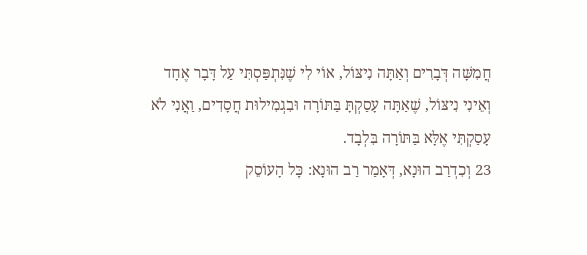חֲמִשָּׁה דְּבָרִים וְאַתָּה נִיצּוֹל, אוֹי לִי שֶׁנִּתְפַּסְתִּי עַל דָּבָר אֶחָד וְאֵינִי נִיצּוֹל, שֶׁאַתָּה עָסַקְתָּ בַּתּוֹרָה וּבִגְמִילוּת חֲסָדִים, וַאֲנִי לֹא עָסַקְתִּי אֶלָּא בַּתּוֹרָה בִּלְבָד.
23 וְכִדְרַב הוּנָא, דְּאָמַר רַב הוּנָא: כׇּל הָעוֹסֵק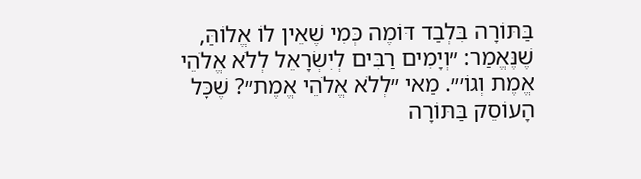בַּתּוֹרָה בִּלְבַד דּוֹמֶה כְּמִי שֶׁאֵין לוֹ אֱלוֹהַּ, שֶׁנֶּאֱמַר: ״וְיָמִים רַבִּים לְיִשְׂרָאֵל לְלֹא אֱלֹהֵי אֱמֶת וְגוֹ׳״. מַאי ״לְלֹא אֱלֹהֵי אֱמֶת״? שֶׁכׇּל הָעוֹסֵק בַּתּוֹרָה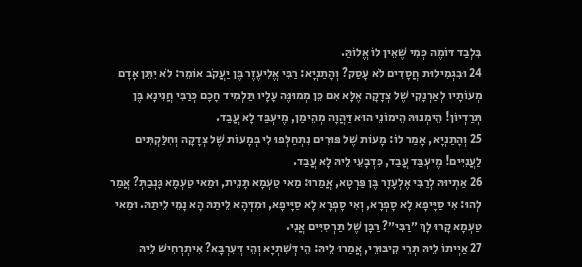בִּלְבַד דּוֹמֶה כְּמִי שֶׁאֵין לוֹ אֱלוֹהַּ.
24 וּבִגְמִילוּת חֲסָדִים לֹא עָסַק? וְהָתַנְיָא: רַבִּי אֱלִיעֶזֶר בֶּן יַעֲקֹב אוֹמֵר: לֹא יִתֵּן אָדָם מְעוֹתָיו לְאַרְנָקִי שֶׁל צְדָקָה אֶלָּא אִם כֵּן מְמוּנֶּה עָלָיו תַּלְמִיד חָכָם כְּרַבִּי חֲנִינָא בֶּן תְּרַדְיוֹן! הֵימְנוּהּ הֵימוֹנֵי הוּא דַּהֲוָה מְהֵימַן, מֶיעְבַּד לָא עֲבַד.
25 וְהָתַנְיָא, אָמַר לוֹ: מָעוֹת שֶׁל פּוּרִים נִתְחַלְּפוּ לִי בְּמָעוֹת שֶׁל צְדָקָה וְחִלַּקְתִּים לַעֲנִיִּים! מֶיעְבַּד עֲבַד, כִּדְבָעֵי לֵיהּ לָא עֲבַד.
26 אַתְיוּהּ לְרַבִּי אֶלְעָזָר בֶּן פַּרְטָא, אֲמַרוּ: מַאי טַעְמָא תָּנֵית, וּמַאי טַעְמָא גָּנְבַתְּ? אֲמַר לְהוּ: אִי סַיָּיפָא לָא סָפְרָא, וְאִי סָפְרָא לָא סַיָּיפָא, וּמִדְּהָא לֵיתַהּ הָא נָמֵי לֵיתַהּ. וּמַאי טַעְמָא קָרוּ לָךְ ״רַבִּי״? רַבָּן שֶׁל תַּרְסִיִּים אֲנִי.
27 אַיְיתוֹ לֵיהּ תְּרֵי קִיבּוּרֵי, אֲמַרוּ לֵיהּ: הֵי דְּשִׁתְיָא וְהֵי דְּעִרְבָּא? אִיתְרְחִישׁ לֵיהּ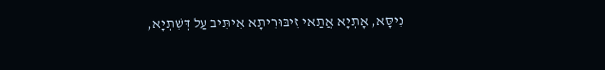נִיסָּא, אָתְיָא אֲתַאי זִיבּוּרִיתָא אִיתִּיב עַל דְּשִׁתְיָא,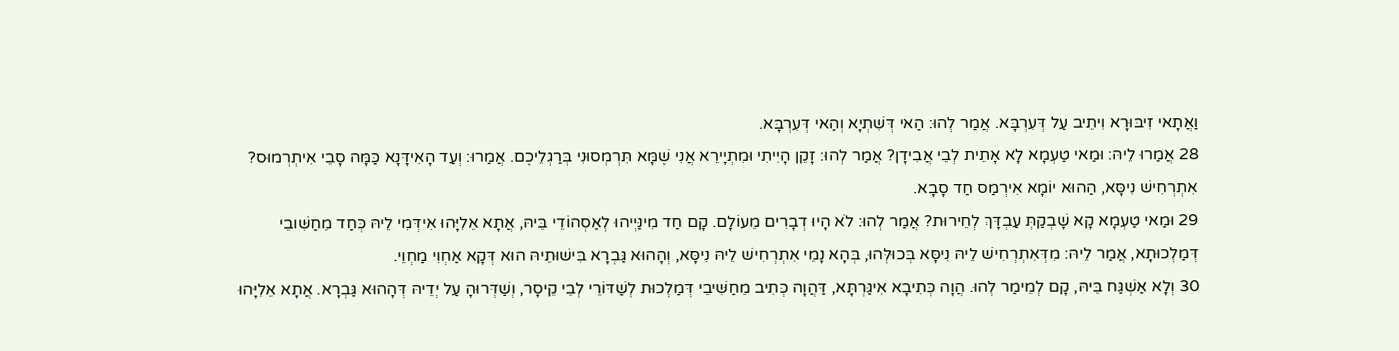וַאֲתָאי זִיבּוּרָא וִיתֵיב עַל דְּעִרְבָּא. אֲמַר לְהוּ: הַאי דְּשִׁתְיָא וְהַאי דְּעִרְבָּא.
28 אֲמַרוּ לֵיהּ: וּמַאי טַעְמָא לָא אָתֵית לְבֵי אֲבִידָן? אֲמַר לְהוּ: זָקֵן הָיִיתִי וּמִתְיָירֵא אֲנִי שֶׁמָּא תִּרְמְסוּנִי בְּרַגְלֵיכֶם. אֲמַרוּ: וְעַד הָאִידָּנָא כַּמָּה סָבֵי אִיתְרְמוּס? אִתְרְחִישׁ נִיסָּא, הַהוּא יוֹמָא אִירְמַס חַד סָבָא.
29 וּמַאי טַעְמָא קָא שָׁבְקַתְּ עַבְדָּךְ לְחֵירוּת? אֲמַר לְהוּ: לֹא הָיוּ דְבָרִים מֵעוֹלָם. קָם חַד מִינַּיְיהוּ לְאַסְהוֹדֵי בֵּיהּ, אֲתָא אֵלִיָּהוּ אִידְּמִי לֵיהּ כְּחַד מֵחַשִּׁובֵי דְּמַלְכוּתָא, אֲמַר לֵיהּ: מִדְּאִתְרְחִישׁ לֵיהּ נִיסָּא בְּכוּלְּהוּ, בְּהָא נָמֵי אִתְרְחִישׁ לֵיהּ נִיסָּא, וְהָהוּא גַּבְרָא בִּישׁוּתֵיהּ הוּא דְּקָא אַחְוִי מַחְוֵי.
30 וְלָא אַשְׁגַּח בֵּיהּ, קָם לְמֵימַר לְהוּ. הֲוָה כְּתִיבָא אִיגַּרְתָּא, דַּהֲוָה כְּתִיב מֵחַשִּׁיבֵי דְּמַלְכוּת לְשַׁדּוֹרֵי לְבֵי קֵיסָר, וְשַׁדְּרוּהָ עַל יְדֵיהּ דְּהָהוּא גַּבְרָא. אֲתָא אֵלִיָּהוּ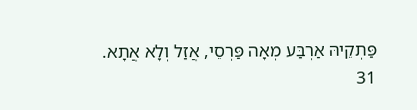פַּתְקֵיהּ אַרְבַּע מְאָה פַּרְסֵי, אֲזַל וְלָא אֲתָא.
31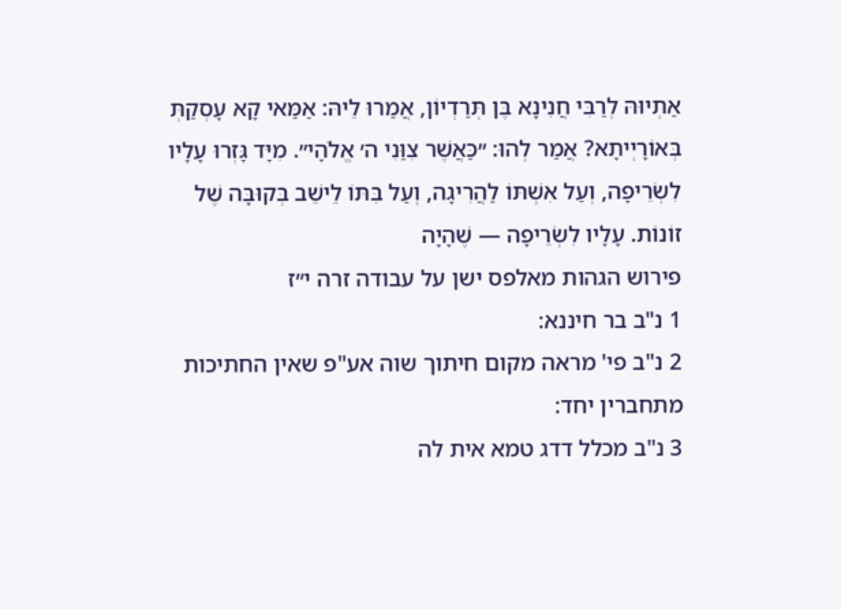אַתְיוּהּ לְרַבִּי חֲנִינָא בֶּן תְּרַדְיוֹן, אֲמַרוּ לֵיהּ: אַמַּאי קָא עָסְקַתְּ בְּאוֹרָיְיתָא? אֲמַר לְהוּ: ״כַּאֲשֶׁר צִוַּנִי ה׳ אֱלֹהָי״. מִיָּד גָּזְרוּ עָלָיו לִשְׂרֵיפָה, וְעַל אִשְׁתּוֹ לַהֲרִיגָה, וְעַל בִּתּוֹ לֵישֵׁב בְּקוּבָּה שֶׁל זוֹנוֹת. עָלָיו לִשְׂרֵיפָה — שֶׁהָיָה
פירוש הגהות מאלפס ישן על עבודה זרה י״ז
1 נ"ב בר חיננא:
2 נ"ב פי' מראה מקום חיתוך שוה אע"פ שאין החתיכות מתחברין יחד:
3 נ"ב מכלל דדג טמא אית לה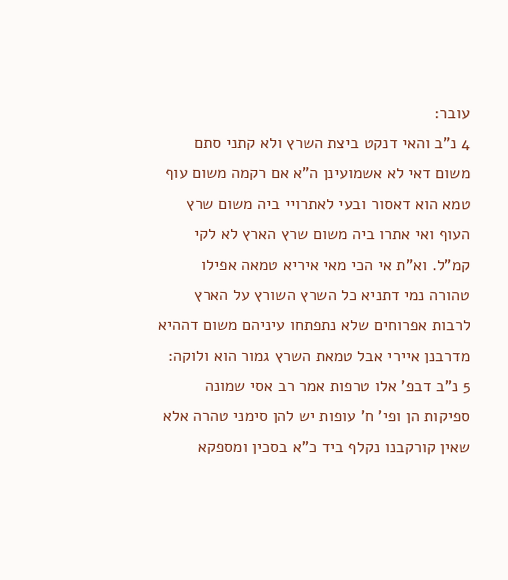עובר:
4 נ"ב והאי דנקט ביצת השרץ ולא קתני סתם משום דאי לא אשמועינן ה"א אם רקמה משום עוף טמא הוא דאסור ובעי לאתרויי ביה משום שרץ העוף ואי אתרו ביה משום שרץ הארץ לא לקי קמ"ל. וא"ת אי הכי מאי איריא טמאה אפילו טהורה נמי דתניא כל השרץ השורץ על הארץ לרבות אפרוחים שלא נתפתחו עיניהם משום דההיא מדרבנן איירי אבל טמאת השרץ גמור הוא ולוקה:
5 נ"ב דבפ' אלו טרפות אמר רב אסי שמונה ספיקות הן ופי' ח' עופות יש להן סימני טהרה אלא שאין קורקבנו נקלף ביד כ"א בסכין ומספקא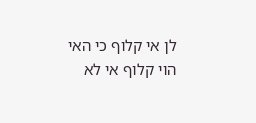לן אי קלוף כי האי הוי קלוף אי לא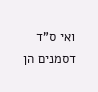ואי ס"ד דסמנים הן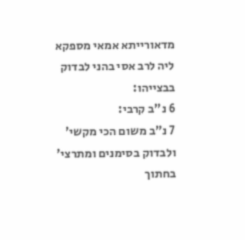מדאורייתא אמאי מספקא ליה לרב אסי בהני לבדוק בבצייהו:
6 נ"ב קרבי:
7 נ"ב משום הכי מקשי' ולבדוק בסימנים ומתרצי' בחתוך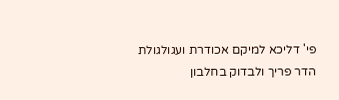פי' דליכא למיקם אכודרת ועגולגולת הדר פריך ולבדוק בחלבון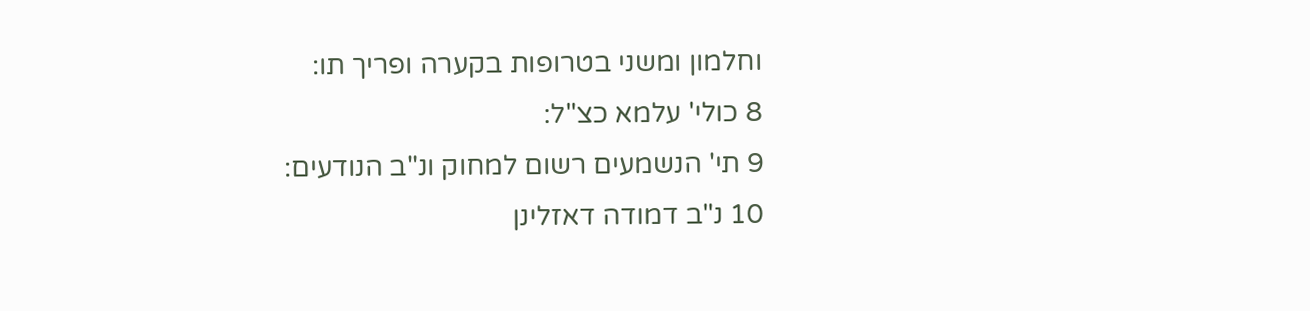וחלמון ומשני בטרופות בקערה ופריך תו:
8 כולי' עלמא כצ"ל:
9 תי' הנשמעים רשום למחוק ונ"ב הנודעים:
10 נ"ב דמודה דאזלינן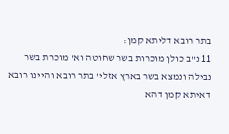בתר רובא דליתא קמן:
11 נ"ב כולן מוכרות בשר שחוטה וא' מוכרת בשר נבילה ונמצא בשר בארץ אזלי' בתר רובא והיינו רובא דאיתא קמן דהא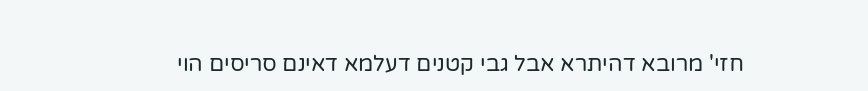חזי' מרובא דהיתרא אבל גבי קטנים דעלמא דאינם סריסים הוי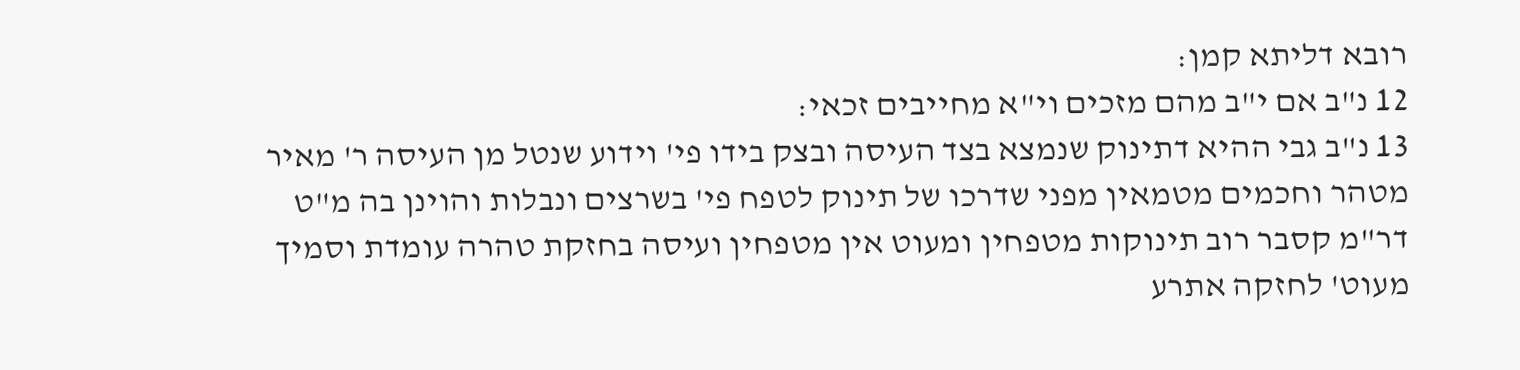רובא דליתא קמן:
12 נ"ב אם י"ב מהם מזכים וי"א מחייבים זכאי:
13 נ"ב גבי ההיא דתינוק שנמצא בצד העיסה ובצק בידו פי' וידוע שנטל מן העיסה ר' מאיר מטהר וחכמים מטמאין מפני שדרכו של תינוק לטפח פי' בשרצים ונבלות והוינן בה מ"ט דר"מ קסבר רוב תינוקות מטפחין ומעוט אין מטפחין ועיסה בחזקת טהרה עומדת וסמיך מעוט' לחזקה אתרע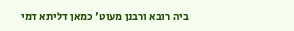ביה רובא ורבנן מעוט' כמאן דליתא דמי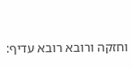וחזקה ורובא רובא עדיף: